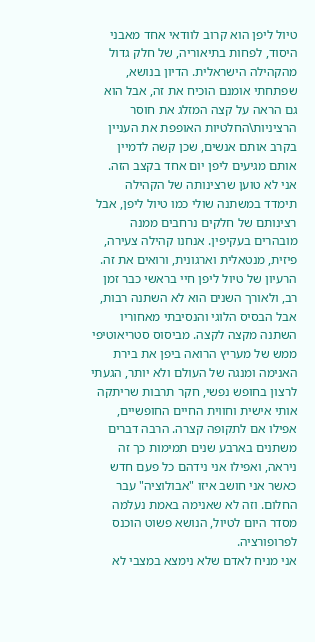טיול ליפן הוא קרוב לוודאי אחד מאבני היסוד, לפחות בתיאוריה, של חלק גדול מהקהילה הישראלית. הדיון בנושא, שפתחתי אומנם הוכיח את זה, אבל הוא גם הראה על קצה המזלג את חוסר הרציניות\החלטיות האופפת את העניין בקרב אותם אנשים, שכן קשה לדמיין אותם מגיעים ליפן יום אחד בקצב הזה. אני לא טוען שרצינותה של הקהילה תימדד במשתנה שולי כמו טיול ליפן, אבל רצינותם של חלקים נרחבים ממנה מובהרים בעקיפין. אנחנו קהילה צעירה, פיזית, מנטאלית וארגונית, ורואים את זה.
הרעיון של טיול ליפן חיי בראשי כבר זמן רב, ולאורך השנים הוא לא השתנה רבות, אבל הבסיס הלוגי והנסיבתי מאחוריו השתנה מקצה לקצה. מביסוס סטריאוטיפי ממש של מעריץ הרואה ביפן את בירת האנימה ומנגה של העולם ולא יותר, הגעתי לרצון בחופש נפשי, חקר תרבות שריתקה אותי אישית וחווית החיים החופשיים, אפילו אם לתקופה קצרה. הרבה דברים משתנים בארבע שנים תמימות כך זה ניראה, ואפילו אני נידהם כל פעם חדש כאשר אני חושב איזו "אבולוציה" עבר החלום. וזה לא שאנימה באמת נעלמה מסדר היום לטיול, הנושא פשוט הוכנס לפרופורציה.
אני מניח לאדם שלא נימצא במצבי לא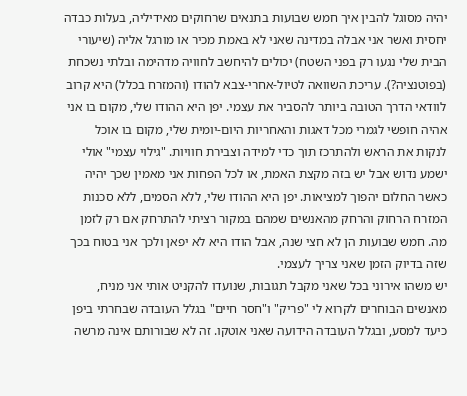יהיה מסוגל להבין איך חמש שבועות בתנאים שרחוקים מאידיליה, בעלות כבדה יחסית ואשר אני אבלה במדינה שאני לא באמת מכיר או מורגל אליה (שיעורי הבית שלי נגעו רק בפני השטח) יכולים להיחשב לחוויה מדהימה ובלתי נשכחת (בפוטנציה?). עריכת השוואה לטיול-אחרי-צבא להודו (והמזרח בכלל) היא קרוב לוודאי הדרך הטובה ביותר להסביר את עצמי. יפן היא ההודו שלי, מקום בו אני אהיה חופשי לגמרי מכל דאגות והאחריות היום-יומית שלי, מקום בו אוכל לנקות את הראש ולהתרכז תוך כדי למידה וצבירת חוויות. "גילוי עצמי" אולי ישמע נדוש אבל יש בזה מקצת האמת, או לכל הפחות אני מאמין שכך יהיה כאשר החלום יהפוך למציאות. יפן היא ההודו שלי, ללא הסמים, ללא סכנות המזרח הרחוק והרחק מהאנשים שמהם במקור רציתי להתרחק אם רק לזמן מה. חמש שבועות הן לא חצי שנה, אבל הודו היא לא יפאן ולכך אני בטוח בכך שזה בדיוק הזמן שאני צריך לעצמי.
יש משהו אירוני בכל שאני מקבל תגובות, שנועדו להקניט אותי אני מניח, מאנשים הבוחרים לקרוא לי "פריק" ו"חסר חיים" בגלל העובדה שבחרתי ביפן כיעד למסע, ובגלל העובדה הידועה שאני אוטקו. זה לא שבורותם אינה מרשה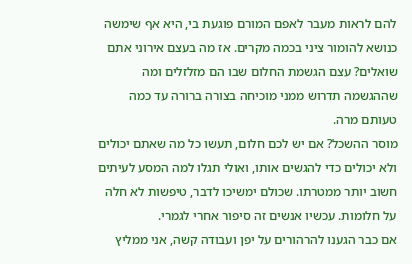להם לראות מעבר לאפם המורם פוגעת בי, היא אף שימשה כנושא להומור ציני בכמה מקרים. אז מה בעצם אירוני אתם שואלים? עצם הגשמת החלום שבו הם מזלזלים ומה שההגשמה תדרוש ממני מוכיחה בצורה ברורה עד כמה טעותם מרה.
מוסר ההשכל? אם יש לכם חלום, תעשו כל מה שאתם יכולים ולא יכולים כדי להגשים אותו, ואולי תגלו למה המסע לעיתים חשוב יותר ממטרתו. שכולם ימשיכו לדבר, טיפשות לא חלה על חלומות. עכשיו אנשים זה סיפור אחרי לגמרי.
אם כבר הגענו להרהורים על יפן ועבודה קשה, אני ממליץ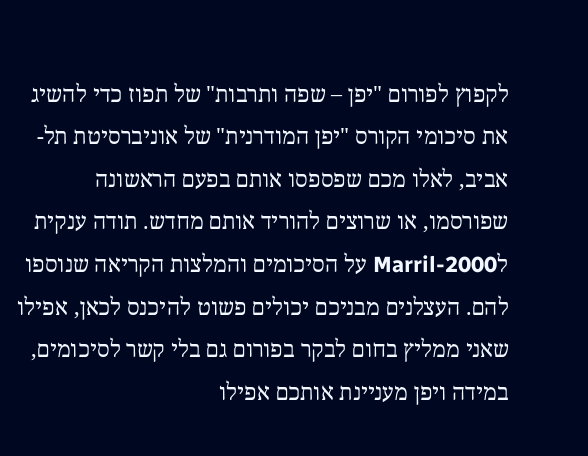לקפוץ לפורום "יפן – שפה ותרבות" של תפוז כדי להשיג את סיכומי הקורס "יפן המודרנית" של אוניברסיטת תל-אביב, לאלו מכם שפספסו אותם בפעם הראשונה שפורסמו, או שרוצים להוריד אותם מחדש. תודה ענקית לMarril-2000 על הסיכומים והמלצות הקריאה שנוספו להם. העצלנים מבניכם יכולים פשוט להיכנס לכאן, אפילו שאני ממליץ בחום לבקר בפורום גם בלי קשר לסיכומים, במידה ויפן מעניינת אותכם אפילו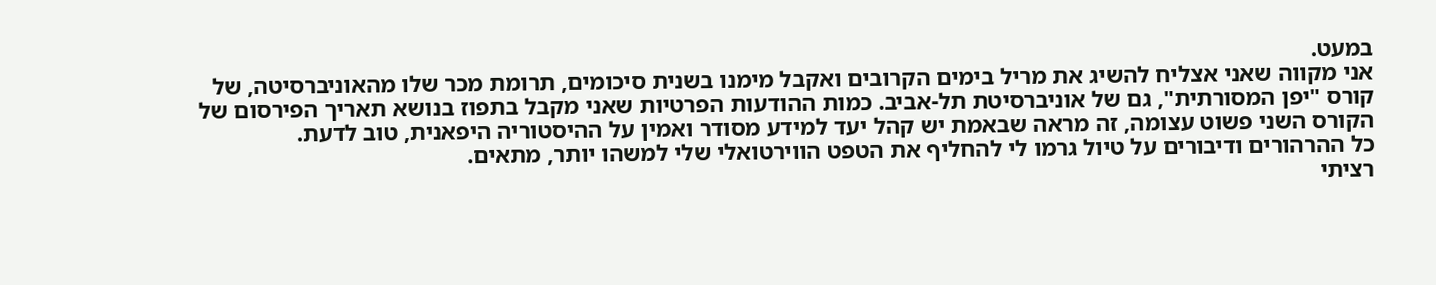במעט.
אני מקווה שאני אצליח להשיג את מריל בימים הקרובים ואקבל מימנו בשנית סיכומים, תרומת מכר שלו מהאוניברסיטה, של קורס "יפן המסורתית", גם של אוניברסיטת תל-אביב. כמות ההודעות הפרטיות שאני מקבל בתפוז בנושא תאריך הפירסום של הקורס השני פשוט עצומה, זה מראה שבאמת יש קהל יעד למידע מסודר ואמין על ההיסטוריה היפאנית, טוב לדעת.
כל ההרהורים ודיבורים על טיול גרמו לי להחליף את הטפט הווירטואלי שלי למשהו יותר, מתאים.
רציתי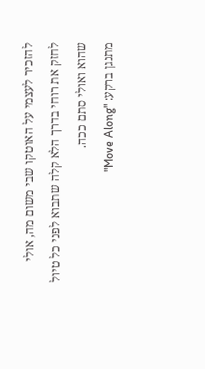להזכיר לעצמי על האוטקו שבי משום מה, אולי לחזק את רוחי בדרך הלא קלה שתבוא לפני כל טיול שהוא ואולי סתם ככה.
מתנגן ברקע: "Move Along"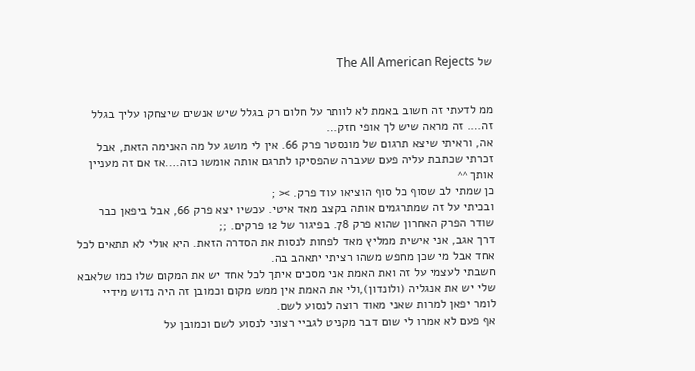של The All American Rejects


ממ לדעתי זה חשוב באמת לא לוותר על חלום רק בגלל שיש אנשים שיצחקו עליך בגלל זה…. זה מראה שיש לך אופי חזק…
אה, וראיתי שיצא תרגום של מונסטר פרק 66. אין לי מושג על מה האנימה הזאת, אבל זכרתי שכתבת עליה פעם שעברה שהפסיקו לתרגם אותה אומשו כזה….אז אם זה מעניין אותך ^^
כן שמתי לב שסוף כל סוף הוציאו עוד פרק. >< ;
ובכיתי על זה שמתרגמים אותה בקצב מאד איטי. עכשיו יצא פרק 66, אבל ביפאן כבר שודר הפרק האחרון שהוא פרק 78. בפיגור של 12 פרקים. ;;
דרך אגב, אני אישית ממליץ מאד לפחות לנסות את הסדרה הזאת. היא אולי לא תתאים לכל אחד אבל מי שכן מחפש משהו רציתי יתאהב בה.
חשבתי לעצמי על זה ואת האמת אני מסכים איתך לכל אחד יש את המקום שלו כמו שלאבא שלי יש את אנגליה (ולונדון),ולי את האמת אין ממש מקום וכמובן זה היה נדוש מידיי לומר יפאן למרות שאני מאוד רוצה לנסוע לשם.
אף פעם לא אמרו לי שום דבר מקניט לגביי רצוני לנסוע לשם וכמובן על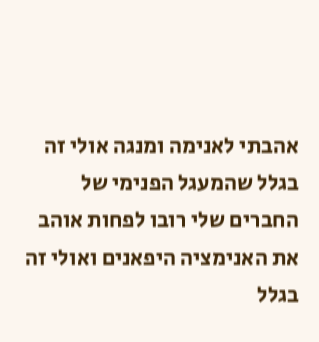אהבתי לאנימה ומנגה אולי זה בגלל שהמעגל הפנימי של החברים שלי רובו לפחות אוהב את האנימציה היפאנים ואולי זה בגלל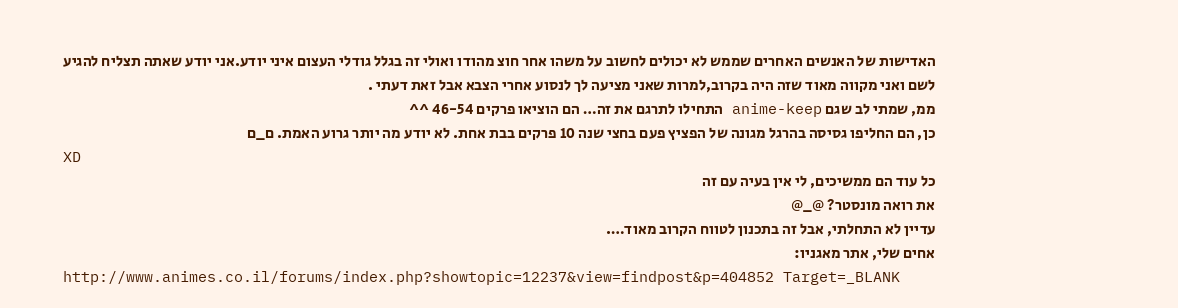האדישות של האנשים האחרים שממש לא יכולים לחשוב על משהו אחר חוצ מהודו ואולי זה בגלל גודלי העצום איני יודע.אני יודע שאתה תצליח להגיע לשם ואני מקווה מאוד שזה היה בקרוב,למרות שאני מציעה לך לנסוע אחרי הצבא אבל זאת דעתי .
ממ, שמתי לב שגם anime-keep התחילו לתרגם את זה… הם הוציאו פרקים 46-54 ^^
כן, הם החליפו גסיסה בהרגל מגונה של הפציץ פעם בחצי שנה 10 פרקים בבת אחת. לא יודע מה יותר גרוע האמת. ם_ם
XD
כל עוד הם ממשיכים, לי אין בעיה עם זה
את רואה מונסטר? @_@
עדיין לא התחלתי, אבל זה בתכנון לטווח הקרוב מאוד….
אחים שלי, אתר מאגניו:
http://www.animes.co.il/forums/index.php?showtopic=12237&view=findpost&p=404852 Target=_BLANK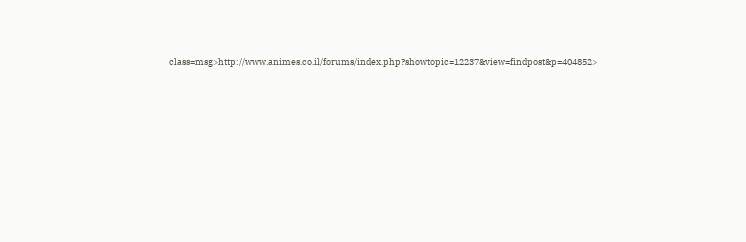class=msg>http://www.animes.co.il/forums/index.php?showtopic=12237&view=findpost&p=404852>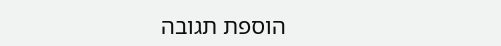הוספת תגובה